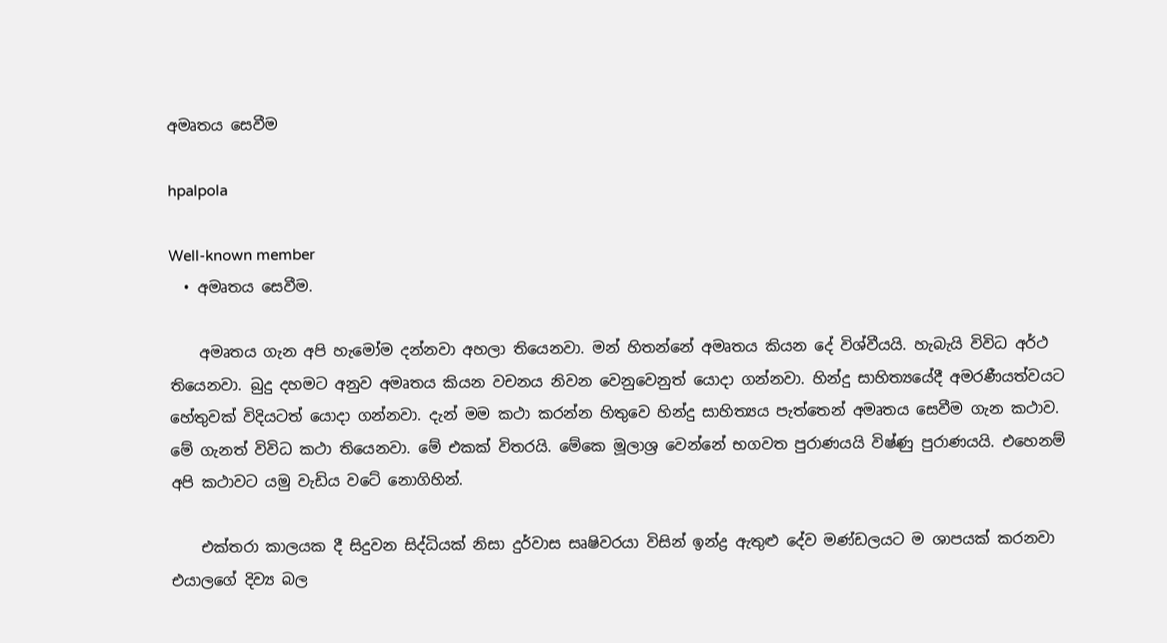අමෘතය සෙවීම

hpalpola

Well-known member
  • අමෘතය සෙවීම.

    අමෘතය ගැන අපි හැමෝම දන්නවා අහලා තියෙනවා. මන් හිතන්නේ අමෘතය කියන දේ විශ්වීයයි. හැබැයි විවිධ අර්ථ තියෙනවා. බුදු දහමට අනුව අමෘතය කියන වචනය නිවන වෙනුවෙනුත් යොදා ගන්නවා. හින්දු සාහිත්‍යයේදී අමරණීයත්වයට හේතුවක් විදියටත් යොදා ගන්නවා. දැන් මම කථා කරන්න හිතුවෙ හින්දු සාහිත්‍යය පැත්තෙන් අමෘතය සෙවීම ගැන කථාව. මේ ගැනත් විවිධ කථා තියෙනවා. මේ එකක් විතරයි. මේකෙ මූලාශ්‍ර වෙන්නේ භගවත පුරාණයයි විෂ්ණු පුරාණයයි. එහෙනම් අපි කථාවට යමු වැඩිය වටේ නොගිහින්.

    එක්තරා කාලයක දී සිදුවන සිද්ධියක් නිසා දුර්වාස සෘෂිවරයා විසින් ඉන්ද්‍ර ඇතුළු දේව මණ්ඩලයට ම ශාපයක් කරනවා එයාලගේ දිව්‍ය බල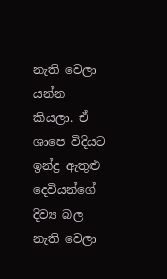නැති වෙලා යන්න කියලා. ඒ ශාපෙ විදියට ඉන්ද්‍ර ඇතුළු දෙවියන්ගේ දිව්‍ය බල නැති වෙලා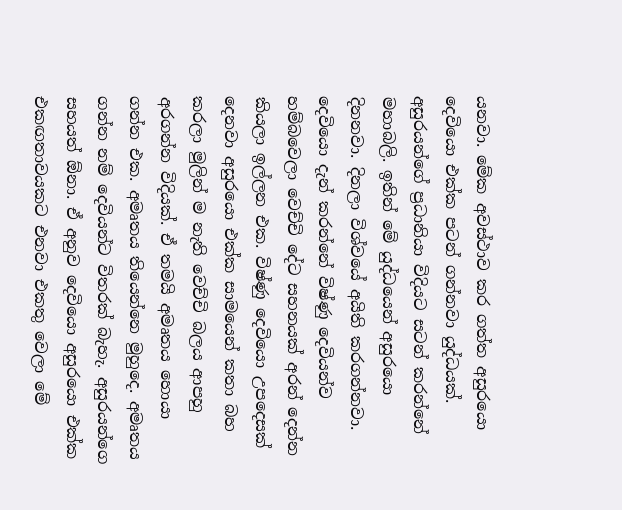යනවා. මේක අවස්ථාව කර ගත්ත අසුරයො දෙවියො එක්ක පටන් ගන්නවා යුද්ධයක්. අසුරයන්ගේ ප්‍රධානියා විදියට සටන් කරන්නේ මහාබලි. ඉතින් මේ යුද්ධයෙන් අසුරයො දිනනවා. දිනලා විශ්වයේ අයිති කරගන්නවා. දෙවියො දැන් කරන්නේ විෂ්ණු දෙවියන්ව හම්බවෙලා වෙච්චි දේට සහනයක් අරන් දෙන්න කියලා ඉල්ලන එක. විෂ්ණු දෙවියො උපදෙසක් දෙනවා අසුරයො එක්ක සාමයෙන් කතා බහ කරලා මුලින් ම නැති වෙච්චි බලය ආපහු අරගන්න විදියක්. ඒ තමයි අමෘතය හොයා ගන්න එක. අමෘතය තියෙන්නෙ මුහුදෙ. අමෘතය ගන්න නම් දෙවියන්ට විතරක් බැහැ. අසුරයන්ගෙ සහයත් ඕනා. ඒ අනුව දෙවියො අසුරයො එක්ක එකඟතාවයකට එනවා එකතු වෙලා මේ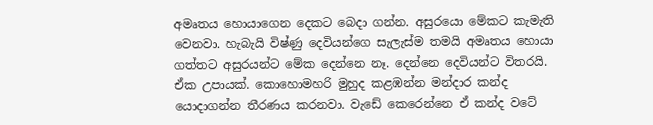අමෘතය හොයාගෙන දෙකට බෙදා ගන්න. අසුරයො මේකට කැමැති වෙනවා. හැබැයි විෂ්ණු දෙවියන්ගෙ සැලැස්ම තමයි අමෘතය හොයා ගත්තට අසුරයන්ට මේක දෙන්නෙ නෑ. දෙන්නෙ දෙවියන්ට විතරයි. ඒක උපායක්. කොහොමහරි මුහුද කළඹන්න මන්දාර කන්ද යොදාගන්න තීරණය කරනවා. වැඩේ කෙරෙන්නෙ ඒ කන්ද වටේ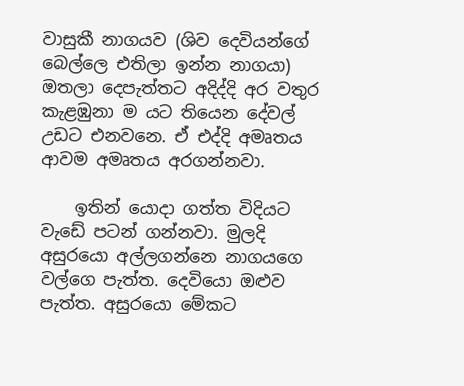වාසුකී නාගයව (ශිව දෙවියන්ගේ බෙල්ලෙ එතිලා ඉන්න නාගයා) ඔතලා දෙපැත්තට අදිද්දි අර වතුර කැළඹුනා ම යට තියෙන දේවල් උඩට එනවනෙ. ඒ එද්දි අමෘතය ආවම අමෘතය අරගන්නවා.

    ඉතින් යොදා ගත්ත විදියට වැඩේ පටන් ගන්නවා. මුලදි අසුරයො අල්ලගන්නෙ නාගයගෙ වල්ගෙ පැත්ත. දෙවියො ඔළුව පැත්ත. අසුරයො මේකට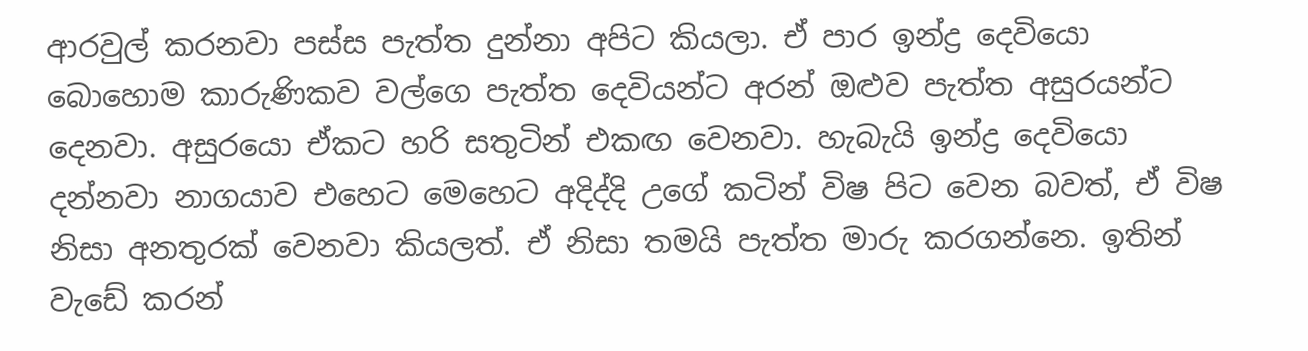ආරවුල් කරනවා පස්ස පැත්ත දුන්නා අපිට කියලා. ඒ පාර ඉන්ද්‍ර දෙවියො බොහොම කාරුණිකව වල්ගෙ පැත්ත දෙවියන්ට අරන් ඔළුව පැත්ත අසුරයන්ට දෙනවා. අසුරයො ඒකට හරි සතුටින් එකඟ වෙනවා. හැබැයි ඉන්ද්‍ර දෙවියො දන්නවා නාගයාව එහෙට මෙහෙට අදිද්දි උගේ කටින් විෂ පිට වෙන බවත්, ඒ විෂ නිසා අනතුරක් වෙනවා කියලත්. ඒ නිසා තමයි පැත්ත මාරු කරගන්නෙ. ඉතින් වැඩේ කරන්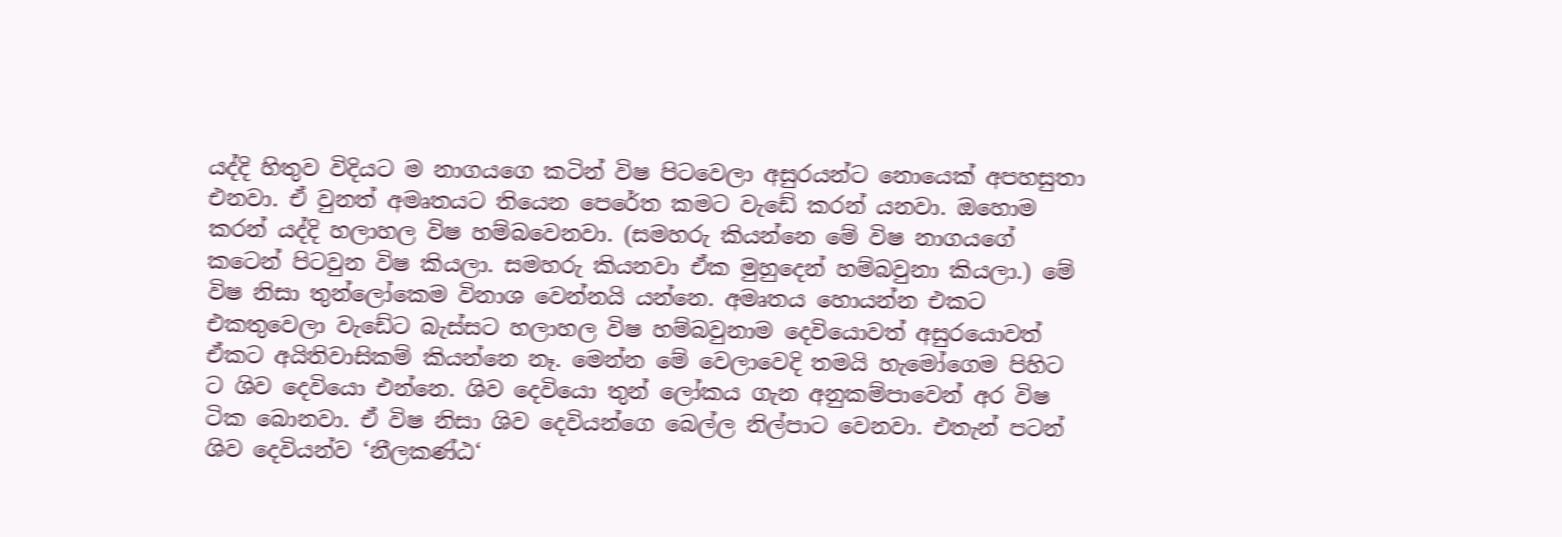යද්දි හිතුව විදියට ම නාගයගෙ කටින් විෂ පිටවෙලා අසුරයන්ට නොයෙක් අපහසුතා එනවා. ඒ වුනත් අමෘතයට තියෙන පෙරේත කමට වැඩේ කරන් යනවා. ඔහොම කරන් යද්දි හලාහල විෂ හම්බවෙනවා. (සමහරු කියන්නෙ මේ විෂ නාගයගේ කටෙන් පිටවුන විෂ කියලා. සමහරු කියනවා ඒක මුහුදෙන් හම්බවුනා කියලා.) මේ විෂ නිසා තුන්ලෝකෙම විනාශ වෙන්නයි යන්නෙ. අමෘතය හොයන්න එකට එකතුවෙලා වැඩේට බැස්සට හලාහල විෂ හම්බවුනාම දෙවියොවත් අසුරයොවත් ඒකට අයිතිවාසිකම් කියන්නෙ නෑ. මෙන්න මේ වෙලාවෙදි තමයි හැමෝගෙම පිහිට ට ශිව දෙවියො එන්නෙ. ශිව දෙවියො තුන් ලෝකය ගැන අනුකම්පාවෙන් අර විෂ ටික බොනවා. ඒ විෂ නිසා ශිව දෙවියන්ගෙ බෙල්ල නිල්පාට වෙනවා. එතැන් පටන් ශිව දෙවියන්ව ‘නීලකණ්ඨ‘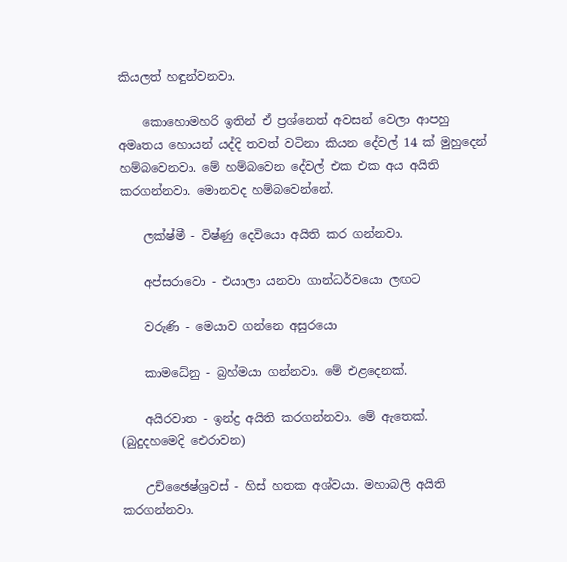කියලත් හඳුන්වනවා.

    කොහොමහරි ඉතින් ඒ ප්‍රශ්නෙත් අවසන් වෙලා ආපහු අමෘතය හොයන් යද්දි තවත් වටිනා කියන දේවල් 14 ක් මුහුදෙන් හම්බවෙනවා. මේ හම්බවෙන දේවල් එක එක අය අයිති කරගන්නවා. මොනවද හම්බවෙන්නේ.

    ලක්ෂ්මී - විෂ්ණු දෙවියො අයිති කර ගන්නවා.

    අප්සරාවො - එයාලා යනවා ගාන්ධර්වයො ලඟට

    වරුණි - මෙයාව ගන්නෙ අසුරයො

    කාමධේනු - බ්‍රහ්මයා ගන්නවා. මේ එළදෙනක්.

    අයිරවාත - ඉන්ද්‍ර අයිති කරගන්නවා. මේ ඇතෙක්. (බුදුදහමෙදි ඓරාවන)

    උච්ඡෛෂ්ශ්‍රවස් - හිස් හතක අශ්වයා. මහාබලි අයිති කරගන්නවා.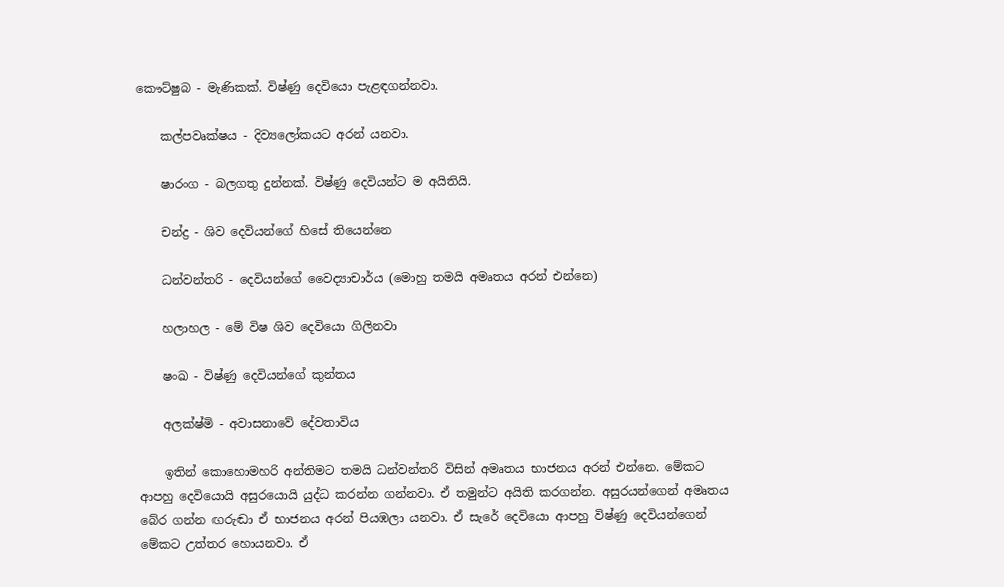කෞට්ෂුබ - මැණිකක්. විෂ්ණු දෙවියො පැළඳගන්නවා.

    කල්පවෘක්ෂය - දිව්‍යලෝකයට අරන් යනවා.

    ෂාරංග - බලගතු දුන්නක්. විෂ්ණු දෙවියන්ට ම අයිතියි.

    චන්ද්‍ර - ශිව දෙවියන්ගේ හිසේ තියෙන්නෙ

    ධන්වන්තරි - දෙවියන්ගේ වෛද්‍යාචාර්ය (මොහු තමයි අමෘතය අරන් එන්නෙ)

    හලාහල - මේ විෂ ශිව දෙවියො ගිලිනවා

    ෂංඛ - විෂ්ණු දෙවියන්ගේ කුන්තය

    අලක්ෂ්මි - අවාසනාවේ දේවතාවිය

    ඉතින් කොහොමහරි අන්තිමට තමයි ධන්වන්තරි විසින් අමෘතය භාජනය අරන් එන්නෙ. මේකට ආපහු දෙවියොයි අසුරයොයි යුද්ධ කරන්න ගන්නවා. ඒ තමුන්ට අයිති කරගන්න. අසුරයන්ගෙන් අමෘතය බේර ගන්න ඟරුඬා ඒ භාජනය අරන් පියඹලා යනවා. ඒ සැරේ දෙවියො ආපහු විෂ්ණු දෙවියන්ගෙන් මේකට උත්තර හොයනවා. ඒ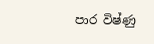පාර විෂ්ණු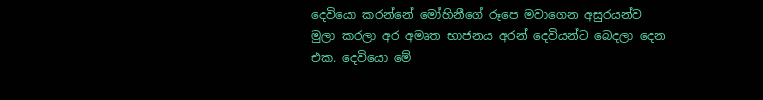දෙවියො කරන්නේ මෝහිනීගේ රූපෙ මවාගෙන අසුරයන්ව මුලා කරලා අර අමෘත භාජනය අරන් දෙවියන්ට බෙදලා දෙන එක. දෙවියො මේ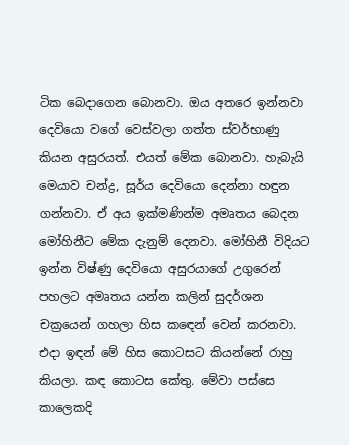ටික බෙදාගෙන බොනවා. ඔය අතරෙ ඉන්නවා දෙවියො වගේ වෙස්වලා ගත්ත ස්වර්භාණු කියන අසුරයත්. එයත් මේක බොනවා. හැබැයි මෙයාව චන්ද්‍ර, සූර්ය දෙවියො දෙන්නා හඳුන ගන්නවා. ඒ අය ඉක්මණින්ම අමෘතය බෙදන මෝහිනීට මේක දැනුම් දෙනවා. මෝහිනී විදියට ඉන්න විෂ්ණු දෙවියො අසුරයාගේ උගුරෙන් පහලට අමෘතය යන්න කලින් සුදර්ශන චක්‍රයෙන් ගහලා හිස කඳෙන් වෙන් කරනවා. එදා ඉඳන් මේ හිස කොටසට කියන්නේ රාහු කියලා. කඳ කොටස කේතු. මේවා පස්සෙ කාලෙකදි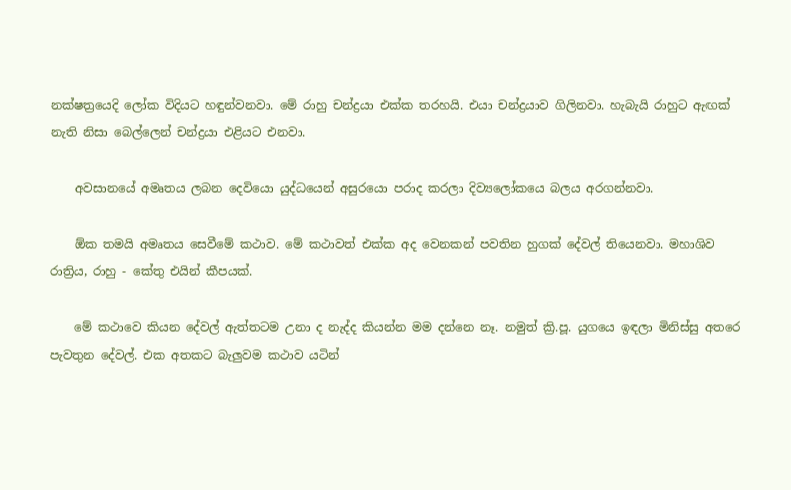නක්ෂත්‍රයෙදි ලෝක විදියට හඳුන්වනවා. මේ රාහු චන්ද්‍රයා එක්ක තරහයි. එයා චන්ද්‍රයාව ගිලිනවා. හැබැයි රාහුට ඇඟක් නැති නිසා බෙල්ලෙන් චන්ද්‍රයා එළියට එනවා.

    අවසානයේ අමෘතය ලබන දෙවියො යුද්ධයෙන් අසුරයො පරාද කරලා දිව්‍යලෝකයෙ බලය අරගන්නවා.

    ඕක තමයි අමෘතය සෙවීමේ කථාව. මේ කථාවත් එක්ක අද වෙනකන් පවතින හුගක් දේවල් තියෙනවා. මහාශිව රාත්‍රිය, රාහු - කේතු එයින් කීපයක්.

    මේ කථාවෙ කියන දේවල් ඇත්තටම උනා ද නැද්ද කියන්න මම දන්නෙ නෑ. නමුත් ක්‍රි.පූ. යුගයෙ ඉඳලා මිනිස්සු අතරෙ පැවතුන දේවල්. එක අතකට බැලුවම කථාව යටින්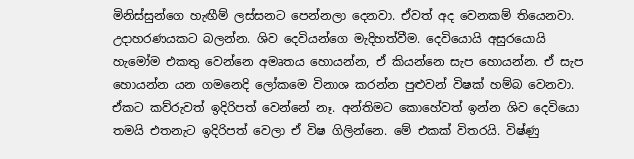මිනිස්සුන්ගෙ හැඟීම් ලස්සනට පෙන්නලා දෙනවා. ඒවත් අද වෙනකම් තියෙනවා. උදාහරණයකට බලන්න. ශිව දෙවියන්ගෙ මැදිහත්වීම. දෙවියොයි අසුරයොයි හැමෝම එකතු වෙන්නෙ අමෘතය හොයන්න, ඒ කියන්නෙ සැප හොයන්න. ඒ සැප හොයන්න යන ගමනෙදි ලෝකමෙ විනාශ කරන්න පුළුවන් විෂක් හම්බ වෙනවා. ඒකට කව්රුවත් ඉදිරිපත් වෙන්නේ නෑ. අන්තිමට කොහේවත් ඉන්න ශිව දෙවියො තමයි එතනැට ඉදිරිපත් වෙලා ඒ විෂ ගිලින්නෙ. මේ එකක් විතරයි. විෂ්ණු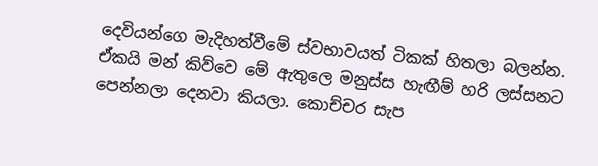දෙවියන්ගෙ මැදිහත්වීමේ ස්වභාවයත් ටිකක් හිතලා බලන්න. ඒකයි මන් කිව්වෙ මේ ඇතුලෙ මනුස්ස හැඟීම් හරි ලස්සනට පෙන්නලා දෙනවා කියලා. කොච්චර සැප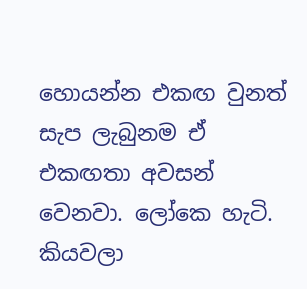හොයන්න එකඟ වුනත් සැප ලැබුනම ඒ එකඟතා අවසන් වෙනවා. ලෝකෙ හැටි. කියවලා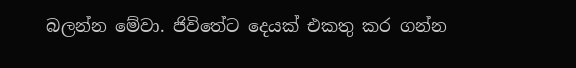බලන්න මේවා. ජිවිතේට දෙයක් එකතු කර ගන්න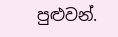පුළුවන්.